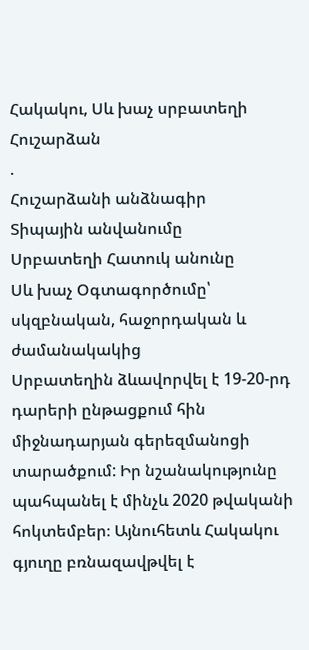Հակակու, Սև խաչ սրբատեղի
Հուշարձան
.
Հուշարձանի անձնագիր
Տիպային անվանումը
Սրբատեղի Հատուկ անունը
Սև խաչ Օգտագործումը՝ սկզբնական, հաջորդական և ժամանակակից
Սրբատեղին ձևավորվել է 19-20-րդ դարերի ընթացքում հին միջնադարյան գերեզմանոցի տարածքում: Իր նշանակությունը պահպանել է մինչև 2020 թվականի հոկտեմբեր։ Այնուհետև Հակակու գյուղը բռնազավթվել է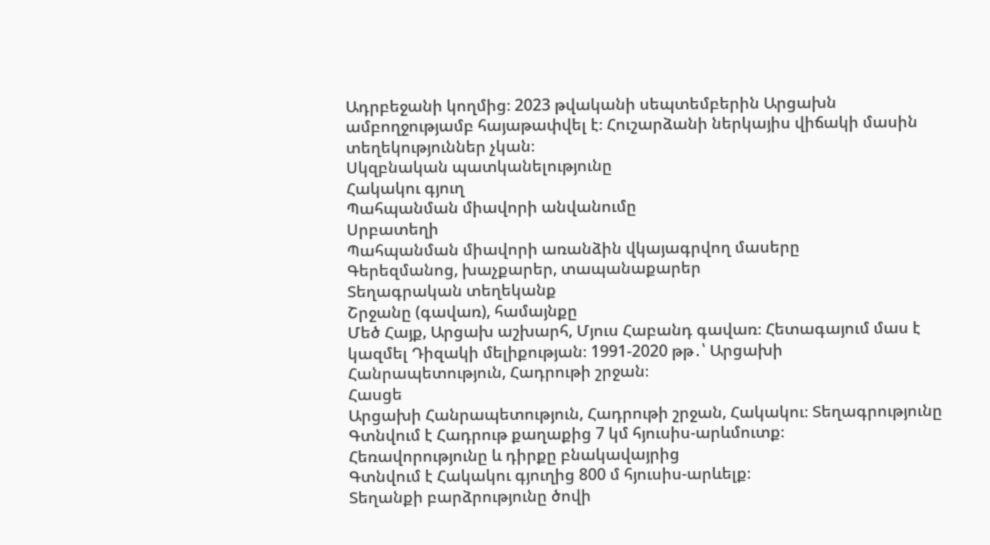Ադրբեջանի կողմից։ 2023 թվականի սեպտեմբերին Արցախն ամբողջությամբ հայաթափվել է։ Հուշարձանի ներկայիս վիճակի մասին տեղեկություններ չկան։
Սկզբնական պատկանելությունը
Հակակու գյուղ
Պահպանման միավորի անվանումը
Սրբատեղի
Պահպանման միավորի առանձին վկայագրվող մասերը
Գերեզմանոց, խաչքարեր, տապանաքարեր
Տեղագրական տեղեկանք
Շրջանը (գավառ), համայնքը
Մեծ Հայք, Արցախ աշխարհ, Մյուս Հաբանդ գավառ։ Հետագայում մաս է կազմել Դիզակի մելիքության։ 1991-2020 թթ․՝ Արցախի Հանրապետություն, Հադրութի շրջան։
Հասցե
Արցախի Հանրապետություն, Հադրութի շրջան, Հակակու։ Տեղագրությունը
Գտնվում է Հադրութ քաղաքից 7 կմ հյուսիս-արևմուտք։
Հեռավորությունը և դիրքը բնակավայրից
Գտնվում է Հակակու գյուղից 800 մ հյուսիս-արևելք։
Տեղանքի բարձրությունը ծովի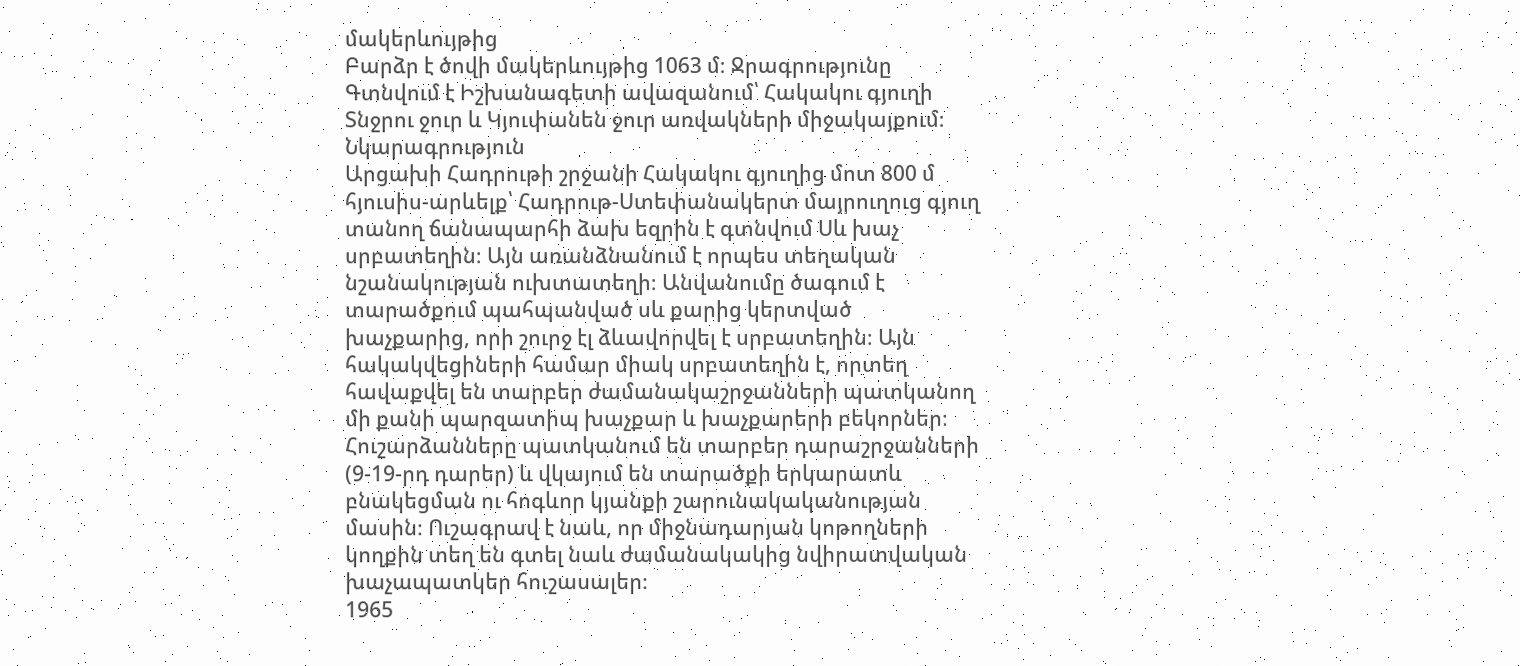մակերևույթից
Բարձր է ծովի մակերևույթից 1063 մ։ Ջրագրությունը
Գտնվում է Իշխանագետի ավազանում՝ Հակակու գյուղի Տնջրու ջուր և Կյուփանեն ջուր առվակների միջակայքում։ Նկարագրություն
Արցախի Հադրութի շրջանի Հակակու գյուղից մոտ 800 մ հյուսիս-արևելք՝ Հադրութ-Ստեփանակերտ մայրուղուց գյուղ տանող ճանապարհի ձախ եզրին է գտնվում Սև խաչ սրբատեղին։ Այն առանձնանում է որպես տեղական նշանակության ուխտատեղի։ Անվանումը ծագում է տարածքում պահպանված սև քարից կերտված խաչքարից, որի շուրջ էլ ձևավորվել է սրբատեղին։ Այն հակակվեցիների համար միակ սրբատեղին է, որտեղ հավաքվել են տարբեր ժամանակաշրջանների պատկանող մի քանի պարզատիպ խաչքար և խաչքարերի բեկորներ։ Հուշարձանները պատկանում են տարբեր դարաշրջանների (9-19-րդ դարեր) և վկայում են տարածքի երկարատև բնակեցման ու հոգևոր կյանքի շարունակականության մասին։ Ուշագրավ է նաև, որ միջնադարյան կոթողների կողքին տեղ են գտել նաև ժամանակակից նվիրատվական խաչապատկեր հուշասալեր։
1965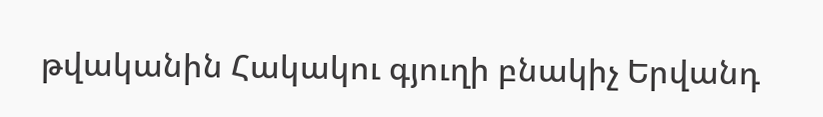թվականին Հակակու գյուղի բնակիչ Երվանդ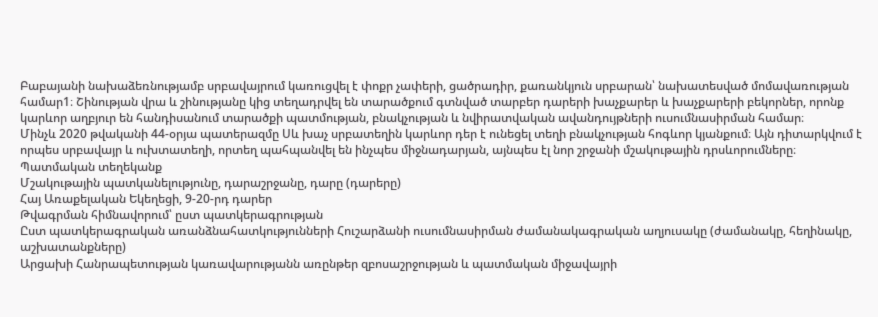Բաբայանի նախաձեռնությամբ սրբավայրում կառուցվել է փոքր չափերի, ցածրադիր, քառանկյուն սրբարան՝ նախատեսված մոմավառության համար1։ Շինության վրա և շինությանը կից տեղադրվել են տարածքում գտնված տարբեր դարերի խաչքարեր և խաչքարերի բեկորներ, որոնք կարևոր աղբյուր են հանդիսանում տարածքի պատմության, բնակչության և նվիրատվական ավանդույթների ուսումնասիրման համար։
Մինչև 2020 թվականի 44-օրյա պատերազմը Սև խաչ սրբատեղին կարևոր դեր է ունեցել տեղի բնակչության հոգևոր կյանքում։ Այն դիտարկվում է որպես սրբավայր և ուխտատեղի, որտեղ պահպանվել են ինչպես միջնադարյան, այնպես էլ նոր շրջանի մշակութային դրսևորումները։
Պատմական տեղեկանք
Մշակութային պատկանելությունը, դարաշրջանը, դարը (դարերը)
Հայ Առաքելական Եկեղեցի, 9-20-րդ դարեր
Թվագրման հիմնավորում՝ ըստ պատկերագրության
Ըստ պատկերագրական առանձնահատկությունների Հուշարձանի ուսումնասիրման ժամանակագրական աղյուսակը (ժամանակը, հեղինակը, աշխատանքները)
Արցախի Հանրապետության կառավարությանն առընթեր զբոսաշրջության և պատմական միջավայրի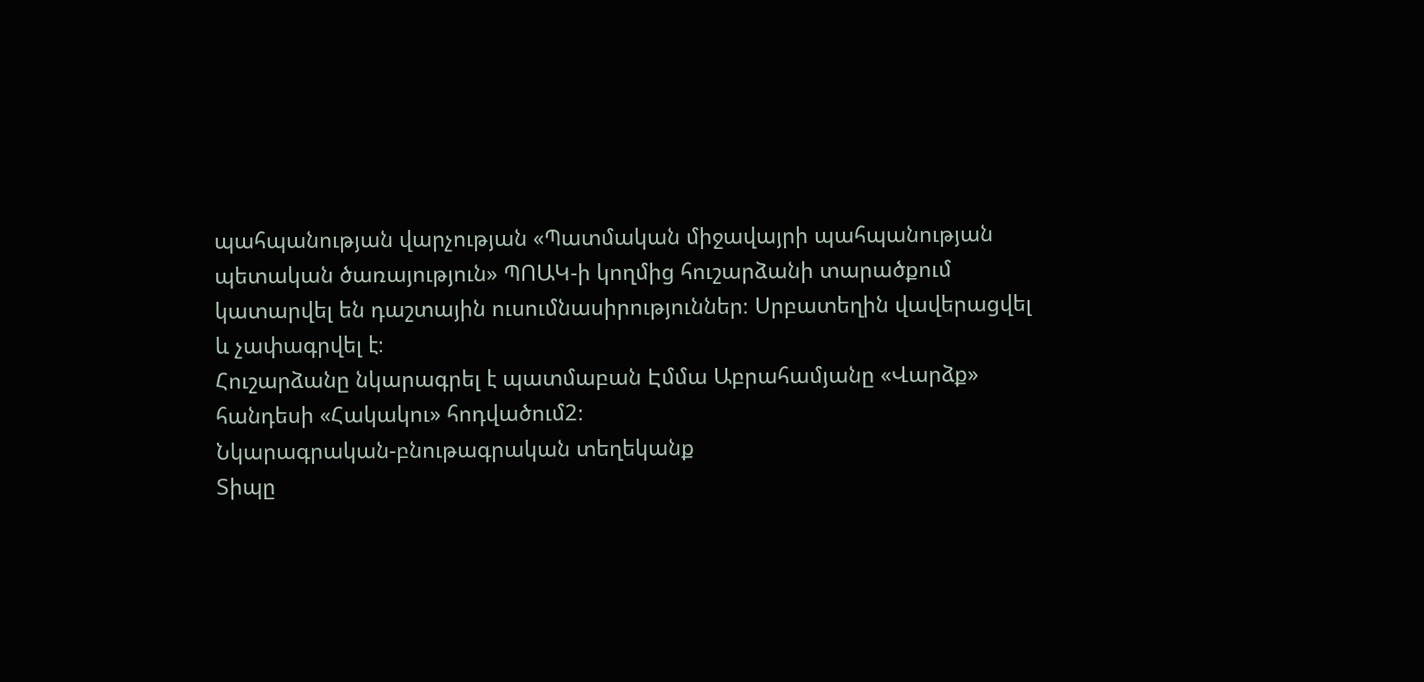պահպանության վարչության «Պատմական միջավայրի պահպանության պետական ծառայություն» ՊՈԱԿ-ի կողմից հուշարձանի տարածքում կատարվել են դաշտային ուսումնասիրություններ։ Սրբատեղին վավերացվել և չափագրվել է։
Հուշարձանը նկարագրել է պատմաբան Էմմա Աբրահամյանը «Վարձք» հանդեսի «Հակակու» հոդվածում2։
Նկարագրական-բնութագրական տեղեկանք
Տիպը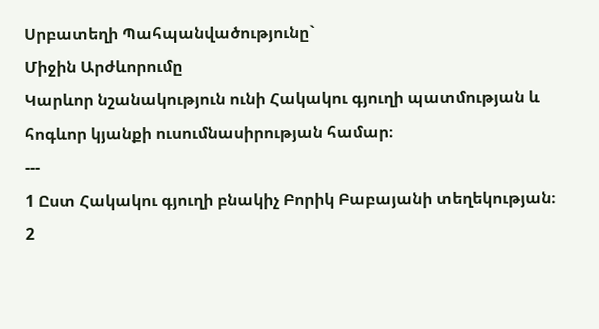Սրբատեղի Պահպանվածությունը`
Միջին Արժևորումը
Կարևոր նշանակություն ունի Հակակու գյուղի պատմության և հոգևոր կյանքի ուսումնասիրության համար։
---
1 Ըստ Հակակու գյուղի բնակիչ Բորիկ Բաբայանի տեղեկության։
2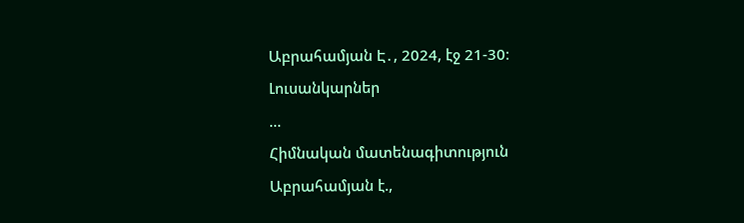Աբրահամյան Է․, 2024, էջ 21-30։
Լուսանկարներ
...
Հիմնական մատենագիտություն
Աբրահամյան է.,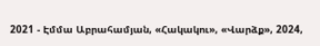2021 - Էմմա Աբրահամյան, «Հակակու», «Վարձք», 2024,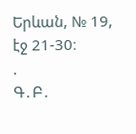Երևան, № 19, էջ 21-30։
.
Գ․Բ․